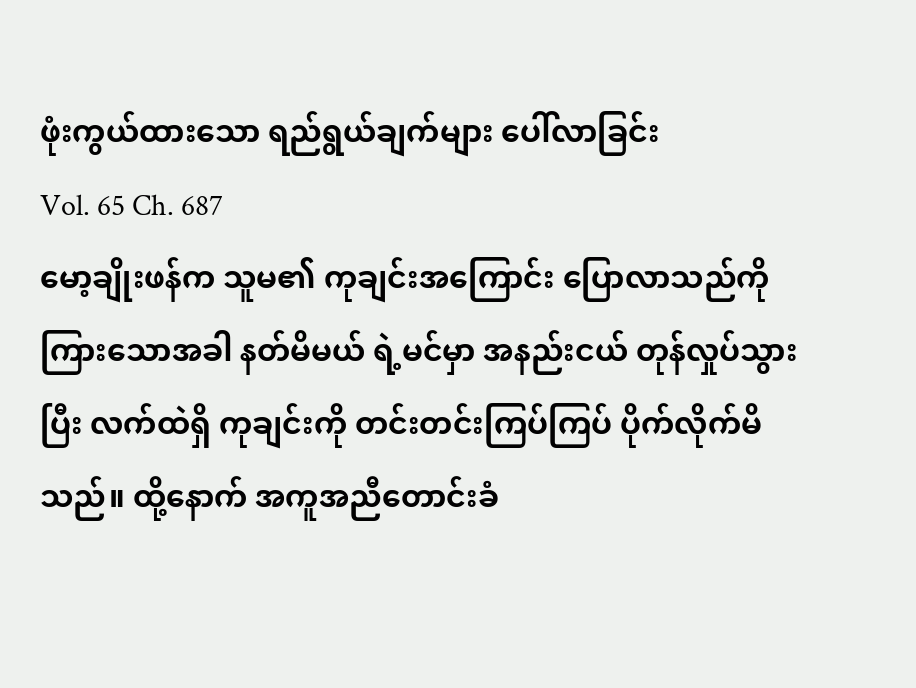ဖုံးကွယ်ထားသော ရည်ရွယ်ချက်များ ပေါ်လာခြင်း
Vol. 65 Ch. 687
မော့ချိုးဖန်က သူမ၏ ကုချင်းအကြောင်း ပြောလာသည်ကို ကြားသောအခါ နတ်မိမယ် ရဲ့မင်မှာ အနည်းငယ် တုန်လှုပ်သွားပြီး လက်ထဲရှိ ကုချင်းကို တင်းတင်းကြပ်ကြပ် ပိုက်လိုက်မိသည်။ ထို့နောက် အကူအညီတောင်းခံ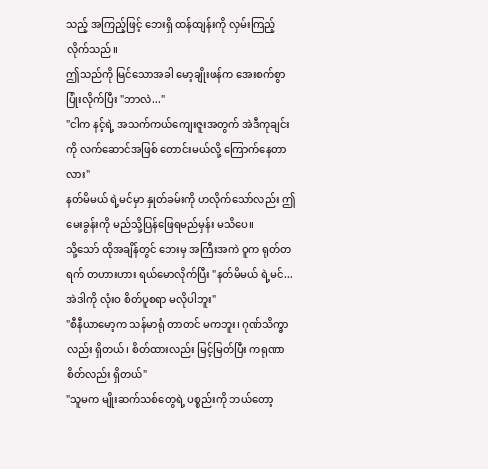သည့် အကြည့်ဖြင့် ဘေးရှိ ထန်ထျန်းကို လှမ်းကြည့်လိုက်သည်။
ဤသည်ကို မြင်သောအခါ မော့ချိုးဖန်က အေးစက်စွာ ပြုံးလိုက်ပြီး "ဘာလဲ..."
"ငါက နင့်ရဲ့ အသက်ကယ်ကျေးဇူးအတွက် အဲဒီကုချင်းကို လက်ဆောင်အဖြစ် တောင်းမယ်လို့ ကြောက်နေတာလား"
နတ်မိမယ် ရဲ့မင်မှာ နှုတ်ခမ်းကို ဟလိုက်သော်လည်း ဤမေးခွန်းကို မည်သို့ပြန်ဖြေရမည်မှန်း မသိပေ။
သို့သော် ထိုအချိန်တွင် ဘေးမှ အကြီးအကဲ ဝူက ရုတ်တရက် တဟားဟား ရယ်မောလိုက်ပြီး "နတ်မိမယ် ရဲ့မင်... အဲဒါကို လုံးဝ စိတ်ပူစရာ မလိုပါဘူး"
"စီနီယာမော့က သန်မာရုံ တာတင် မကဘူး၊ ဂုဏ်သိက္ခာလည်း ရှိတယ်၊ စိတ်ထားလည်း မြင့်မြတ်ပြီး ကရုဏာစိတ်လည်း ရှိတယ်"
"သူမက မျိုးဆက်သစ်တွေရဲ့ ပစ္စည်းကို ဘယ်တော့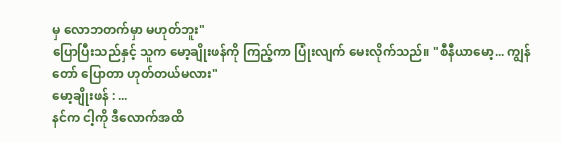မှ လောဘတက်မှာ မဟုတ်ဘူး"
ပြောပြီးသည်နှင့် သူက မော့ချိုးဖန်ကို ကြည့်ကာ ပြုံးလျက် မေးလိုက်သည်။ "စီနီယာမော့... ကျွန်တော် ပြောတာ ဟုတ်တယ်မလား"
မော့ချိုးဖန် : ...
နင်က ငါ့ကို ဒီလောက်အထိ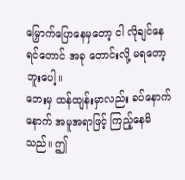မြှောက်ပြောနေမှတော့ ငါ လိုချင်နေရင်တောင် အခု တောင်းလို့ မရတော့ဘူးပေါ့။
ဘေးမှ ထန်ထျန်းမှာလည်း ခပ်နောက်နောက် အမူအရာဖြင့် ကြည့်နေမိသည်။ ဤ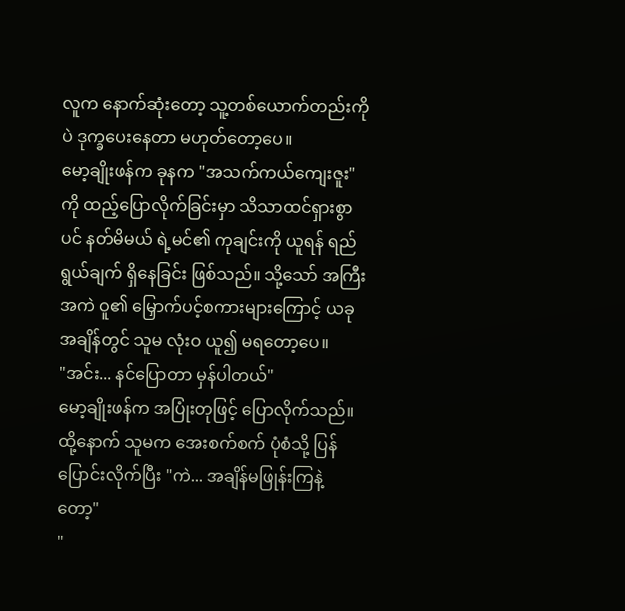လူက နောက်ဆုံးတော့ သူ့တစ်ယောက်တည်းကိုပဲ ဒုက္ခပေးနေတာ မဟုတ်တော့ပေ။
မော့ချိုးဖန်က ခုနက "အသက်ကယ်ကျေးဇူး" ကို ထည့်ပြောလိုက်ခြင်းမှာ သိသာထင်ရှားစွာပင် နတ်မိမယ် ရဲ့မင်၏ ကုချင်းကို ယူရန် ရည်ရွယ်ချက် ရှိနေခြင်း ဖြစ်သည်။ သို့သော် အကြီးအကဲ ဝူ၏ မြှောက်ပင့်စကားများကြောင့် ယခုအချိန်တွင် သူမ လုံးဝ ယူ၍ မရတော့ပေ။
"အင်း... နင်ပြောတာ မှန်ပါတယ်"
မော့ချိုးဖန်က အပြုံးတုဖြင့် ပြောလိုက်သည်။
ထို့နောက် သူမက အေးစက်စက် ပုံစံသို့ ပြန်ပြောင်းလိုက်ပြီး "ကဲ... အချိန်မဖြုန်းကြနဲ့တော့"
"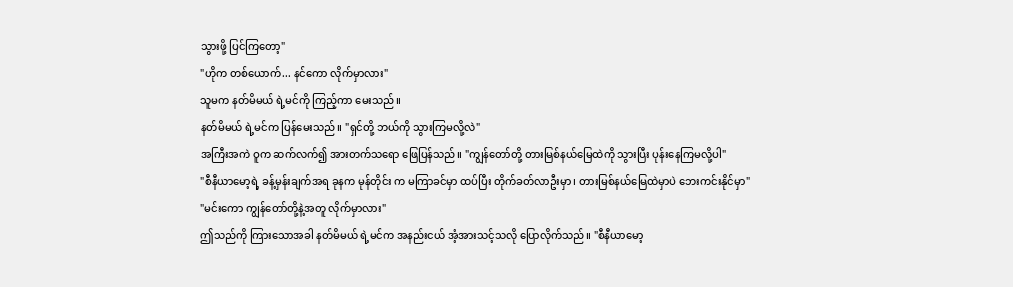သွားဖို့ ပြင်ကြတော့"
"ဟိုက တစ်ယောက်... နင်ကော လိုက်မှာလား"
သူမက နတ်မိမယ် ရဲ့မင်ကို ကြည့်ကာ မေးသည်။
နတ်မိမယ် ရဲ့မင်က ပြန်မေးသည်။ "ရှင်တို့ ဘယ်ကို သွားကြမလို့လဲ"
အကြီးအကဲ ဝူက ဆက်လက်၍ အားတက်သရော ဖြေပြန်သည်။ "ကျွန်တော်တို့ တားမြစ်နယ်မြေထဲကို သွားပြီး ပုန်းနေကြမလို့ပါ"
"စီနီယာမော့ရဲ့ ခန့်မှန်းချက်အရ ခုနက မုန်တိုင်း က မကြာခင်မှာ ထပ်ပြီး တိုက်ခတ်လာဦးမှာ၊ တားမြစ်နယ်မြေထဲမှာပဲ ဘေးကင်းနိုင်မှာ"
"မင်းကော ကျွန်တော်တို့နဲ့အတူ လိုက်မှာလား"
ဤသည်ကို ကြားသောအခါ နတ်မိမယ် ရဲ့မင်က အနည်းငယ် အံ့အားသင့်သလို ပြောလိုက်သည်။ "စီနီယာမော့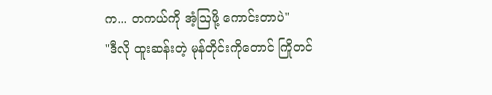က... တကယ်ကို အံ့ဩဖို့ ကောင်းတာပဲ"
"ဒီလို ထူးဆန်းတဲ့ မုန်တိုင်းကိုတောင် ကြိုတင်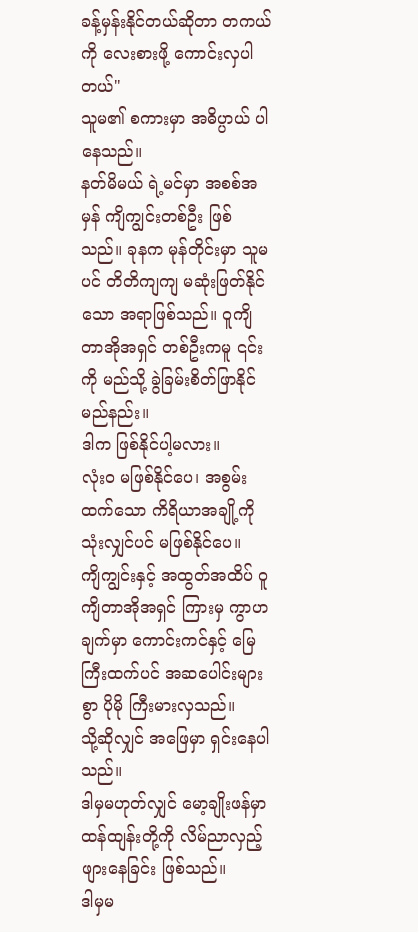ခန့်မှန်းနိုင်တယ်ဆိုတာ တကယ်ကို လေးစားဖို့ ကောင်းလှပါတယ်"
သူမ၏ စကားမှာ အဓိပ္ပာယ် ပါနေသည်။
နတ်မိမယ် ရဲ့မင်မှာ အစစ်အမှန် ကျိကျွင်းတစ်ဦး ဖြစ်သည်။ ခုနက မုန်တိုင်းမှာ သူမပင် တိတိကျကျ မဆုံးဖြတ်နိုင်သော အရာဖြစ်သည်။ ဝူကျိတာအိုအရှင် တစ်ဦးကမူ ၎င်းကို မည်သို့ ခွဲခြမ်းစိတ်ဖြာနိုင်မည်နည်း။
ဒါက ဖြစ်နိုင်ပါ့မလား။
လုံးဝ မဖြစ်နိုင်ပေ၊ အစွမ်းထက်သော ကိရိယာအချို့ကို သုံးလျှင်ပင် မဖြစ်နိုင်ပေ။
ကျိကျွင်းနှင့် အထွတ်အထိပ် ဝူကျိတာအိုအရှင် ကြားမှ ကွာဟချက်မှာ ကောင်းကင်နှင့် မြေကြီးထက်ပင် အဆပေါင်းများစွာ ပိုမို ကြီးမားလှသည်။
သို့ဆိုလျှင် အဖြေမှာ ရှင်းနေပါသည်။
ဒါမှမဟုတ်လျှင် မော့ချိုးဖန်မှာ ထန်ထျန်းတို့ကို လိမ်ညာလှည့်ဖျားနေခြင်း ဖြစ်သည်။
ဒါမှမ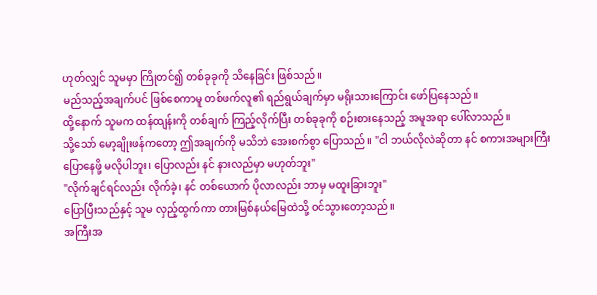ဟုတ်လျှင် သူမမှာ ကြိုတင်၍ တစ်ခုခုကို သိနေခြင်း ဖြစ်သည်။
မည်သည့်အချက်ပင် ဖြစ်စေကာမူ တစ်ဖက်လူ၏ ရည်ရွယ်ချက်မှာ မရိုးသားကြောင်း ဖော်ပြနေသည်။
ထို့နောက် သူမက ထန်ထျန်းကို တစ်ချက် ကြည့်လိုက်ပြီး တစ်ခုခုကို စဉ်းစားနေသည့် အမူအရာ ပေါ်လာသည်။
သို့သော် မော့ချိုးဖန်ကတော့ ဤအချက်ကို မသိဘဲ အေးစက်စွာ ပြောသည်။ "ငါ ဘယ်လိုလဲဆိုတာ နင် စကားအများကြီး ပြောနေဖို့ မလိုပါဘူး၊ ပြောလည်း နင် နားလည်မှာ မဟုတ်ဘူး"
"လိုက်ချင်ရင်လည်း လိုက်ခဲ့၊ နင် တစ်ယောက် ပိုလာလည်း ဘာမှ မထူးခြားဘူး"
ပြောပြီးသည်နှင့် သူမ လှည့်ထွက်ကာ တားမြစ်နယ်မြေထဲသို့ ဝင်သွားတော့သည်။
အကြီးအ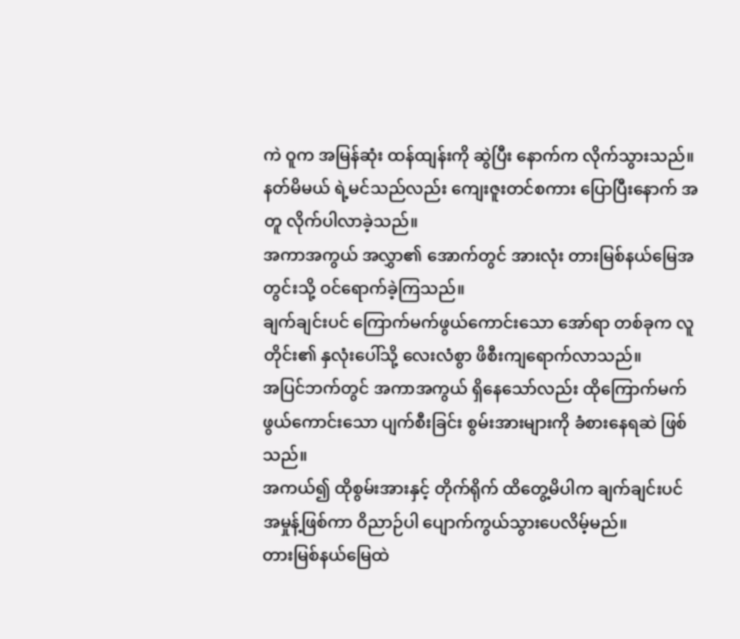ကဲ ဝူက အမြန်ဆုံး ထန်ထျန်းကို ဆွဲပြီး နောက်က လိုက်သွားသည်။ နတ်မိမယ် ရဲ့မင်သည်လည်း ကျေးဇူးတင်စကား ပြောပြီးနောက် အတူ လိုက်ပါလာခဲ့သည်။
အကာအကွယ် အလွှာ၏ အောက်တွင် အားလုံး တားမြစ်နယ်မြေအတွင်းသို့ ဝင်ရောက်ခဲ့ကြသည်။
ချက်ချင်းပင် ကြောက်မက်ဖွယ်ကောင်းသော အော်ရာ တစ်ခုက လူတိုင်း၏ နှလုံးပေါ်သို့ လေးလံစွာ ဖိစီးကျရောက်လာသည်။
အပြင်ဘက်တွင် အကာအကွယ် ရှိနေသော်လည်း ထိုကြောက်မက်ဖွယ်ကောင်းသော ပျက်စီးခြင်း စွမ်းအားများကို ခံစားနေရဆဲ ဖြစ်သည်။
အကယ်၍ ထိုစွမ်းအားနှင့် တိုက်ရိုက် ထိတွေ့မိပါက ချက်ချင်းပင် အမှုန့်ဖြစ်ကာ ဝိညာဉ်ပါ ပျောက်ကွယ်သွားပေလိမ့်မည်။
တားမြစ်နယ်မြေထဲ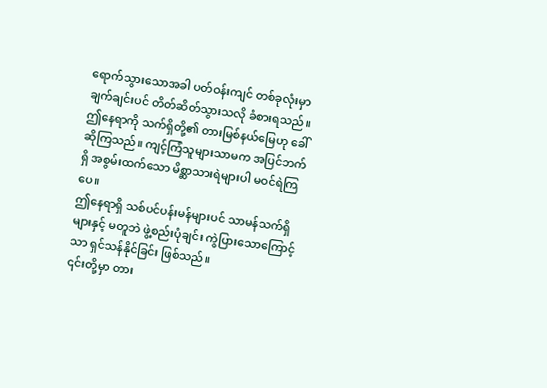ရောက်သွားသောအခါ ပတ်ဝန်းကျင် တစ်ခုလုံးမှာ ချက်ချင်းပင် တိတ်ဆိတ်သွားသလို ခံစားရသည်။
ဤနေရာကို သက်ရှိတို့၏ တားမြစ်နယ်မြေဟု ခေါ်ဆိုကြသည်။ ကျင့်ကြံသူများသာမက အပြင်ဘက်ရှိ အစွမ်းထက်သော မိစ္ဆာသားရဲများပါ မဝင်ရဲကြပေ။
ဤနေရာရှိ သစ်ပင်ပန်းမန်များပင် သာမန်သက်ရှိများနှင့် မတူဘဲ ဖွဲ့စည်းပုံချင်း ကွဲပြားသောကြောင့်သာ ရှင်သန်နိုင်ခြင်း ဖြစ်သည်။
၎င်းတို့မှာ တား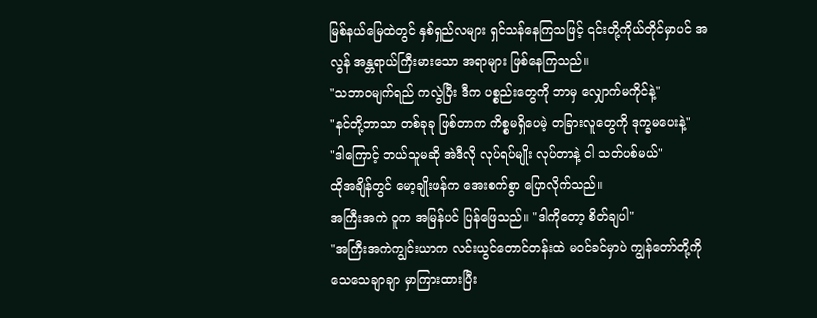မြစ်နယ်မြေထဲတွင် နှစ်ရှည်လများ ရှင်သန်နေကြသဖြင့် ၎င်းတို့ကိုယ်တိုင်မှာပင် အလွန် အန္တရာယ်ကြီးမားသော အရာများ ဖြစ်နေကြသည်။
"သဘာဝမျက်ရည် ကလွဲပြီး ဒီက ပစ္စည်းတွေကို ဘာမှ လျှောက်မကိုင်နဲ့"
"နင်တို့ဘာသာ တစ်ခုခု ဖြစ်တာက ကိစ္စမရှိပေမဲ့ တခြားလူတွေကို ဒုက္ခမပေးနဲ့"
"ဒါကြောင့် ဘယ်သူမဆို အဲဒီလို လုပ်ရပ်မျိုး လုပ်တာနဲ့ ငါ သတ်ပစ်မယ်"
ထိုအချိန်တွင် မော့ချိုးဖန်က အေးစက်စွာ ပြောလိုက်သည်။
အကြီးအကဲ ဝူက အမြန်ပင် ပြန်ဖြေသည်။ "ဒါကိုတော့ စိတ်ချပါ"
"အကြီးအကဲကျွင်းယာက လင်းယွင်တောင်တန်းထဲ မဝင်ခင်မှာပဲ ကျွန်တော်တို့ကို သေသေချာချာ မှာကြားထားပြီး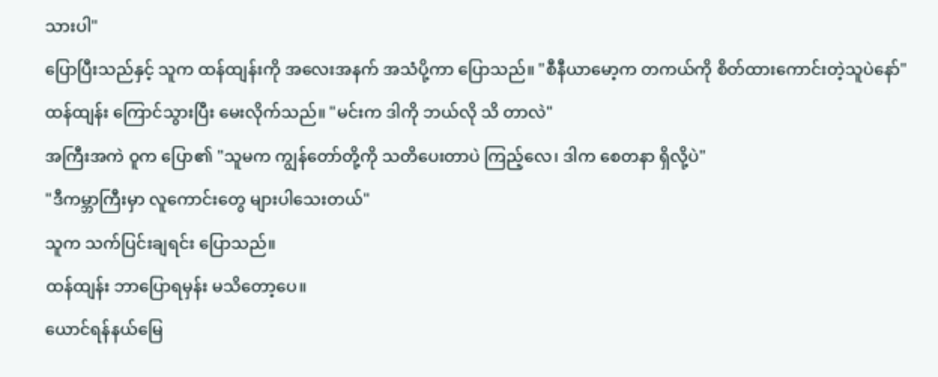သားပါ"
ပြောပြီးသည်နှင့် သူက ထန်ထျန်းကို အလေးအနက် အသံပို့ကာ ပြောသည်။ "စီနီယာမော့က တကယ်ကို စိတ်ထားကောင်းတဲ့သူပဲနော်"
ထန်ထျန်း ကြောင်သွားပြီး မေးလိုက်သည်။ "မင်းက ဒါကို ဘယ်လို သိ တာလဲ"
အကြီးအကဲ ဝူက ပြော၏ "သူမက ကျွန်တော်တို့ကို သတိပေးတာပဲ ကြည့်လေ၊ ဒါက စေတနာ ရှိလို့ပဲ"
"ဒီကမ္ဘာကြီးမှာ လူကောင်းတွေ များပါသေးတယ်"
သူက သက်ပြင်းချရင်း ပြောသည်။
ထန်ထျန်း ဘာပြောရမှန်း မသိတော့ပေ။
ယောင်ရန်နယ်မြေ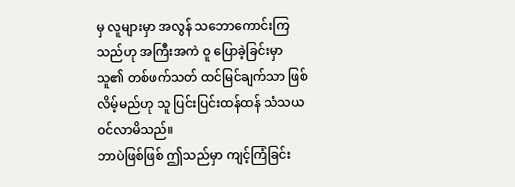မှ လူများမှာ အလွန် သဘောကောင်းကြသည်ဟု အကြီးအကဲ ဝူ ပြောခဲ့ခြင်းမှာ သူ၏ တစ်ဖက်သတ် ထင်မြင်ချက်သာ ဖြစ်လိမ့်မည်ဟု သူ ပြင်းပြင်းထန်ထန် သံသယ ဝင်လာမိသည်။
ဘာပဲဖြစ်ဖြစ် ဤသည်မှာ ကျင့်ကြံခြင်း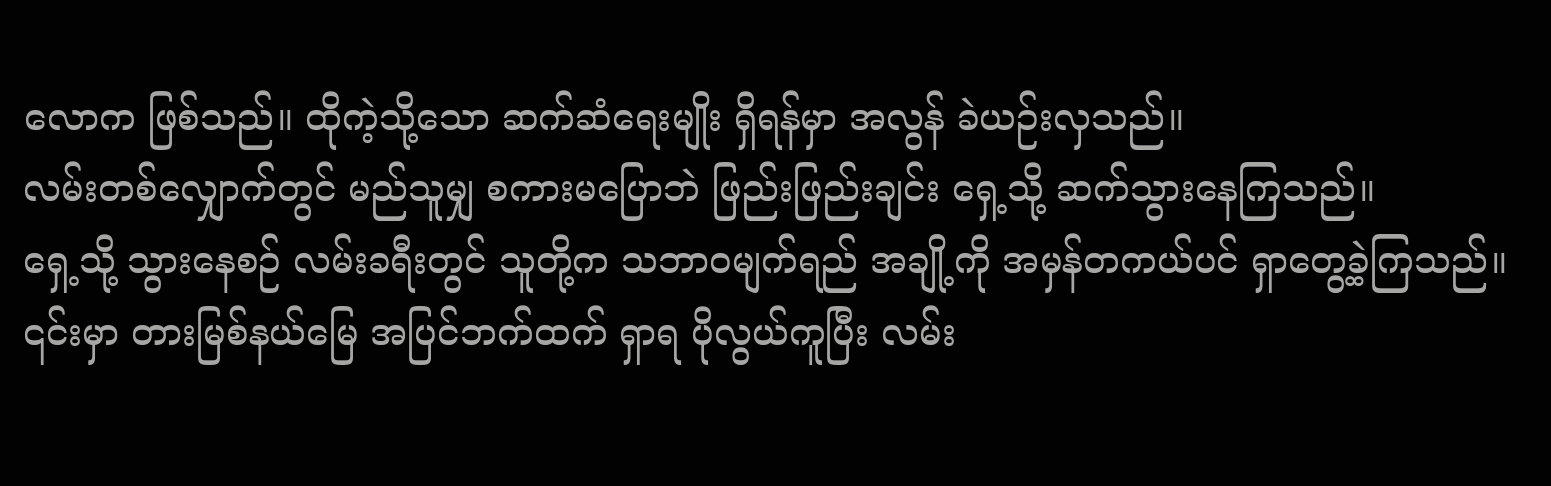လောက ဖြစ်သည်။ ထိုကဲ့သို့သော ဆက်ဆံရေးမျိုး ရှိရန်မှာ အလွန် ခဲယဉ်းလှသည်။
လမ်းတစ်လျှောက်တွင် မည်သူမျှ စကားမပြောဘဲ ဖြည်းဖြည်းချင်း ရှေ့သို့ ဆက်သွားနေကြသည်။
ရှေ့သို့ သွားနေစဉ် လမ်းခရီးတွင် သူတို့က သဘာဝမျက်ရည် အချို့ကို အမှန်တကယ်ပင် ရှာတွေ့ခဲ့ကြသည်။
၎င်းမှာ တားမြစ်နယ်မြေ အပြင်ဘက်ထက် ရှာရ ပိုလွယ်ကူပြီး လမ်း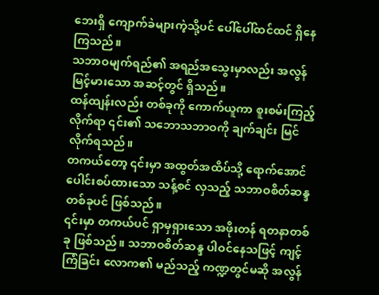ဘေးရှိ ကျောက်ခဲများကဲ့သို့ပင် ပေါ်ပေါ်ထင်ထင် ရှိနေကြသည်။
သဘာဝမျက်ရည်၏ အရည်အသွေးမှာလည်း အလွန်မြင့်မားသော အဆင့်တွင် ရှိသည်။
ထန်ထျန်းလည်း တစ်ခုကို ကောက်ယူကာ စူးစမ်းကြည့်လိုက်ရာ ၎င်း၏ သဘောသဘာဝကို ချက်ချင်း မြင်လိုက်ရသည်။
တကယ်တော့ ၎င်းမှာ အထွတ်အထိပ်သို့ ရောက်အောင် ပေါင်းစပ်ထားသော သန့်စင် လှသည့် သဘာဝစိတ်ဆန္ဒ တစ်ခုပင် ဖြစ်သည်။
၎င်းမှာ တကယ်ပင် ရှာမှရှားသော အဖိုးတန် ရတနာတစ်ခု ဖြစ်သည်။ သဘာဝစိတ်ဆန္ဒ ပါဝင်နေသဖြင့် ကျင့်ကြံခြင်း လောက၏ မည်သည့် ကဏ္ဍတွင်မဆို အလွန်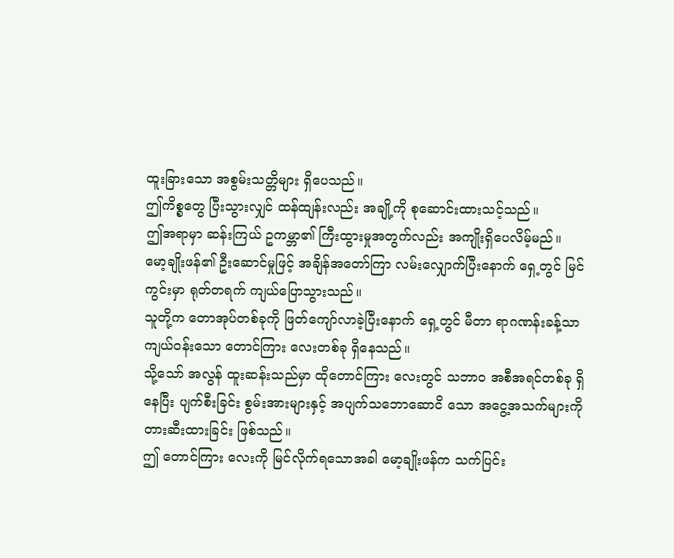ထူးခြားသော အစွမ်းသတ္တိများ ရှိပေသည်။
ဤကိစ္စတွေ ပြီးသွားလျှင် ထန်ထျန်းလည်း အချို့ကို စုဆောင်းထားသင့်သည်။
ဤအရာမှာ ဆန်းကြယ် ဥကမ္ဘာ၏ ကြီးထွားမှုအတွက်လည်း အကျိုးရှိပေလိမ့်မည်။
မော့ချိုးဖန်၏ ဦးဆောင်မှုဖြင့် အချိန်အတော်ကြာ လမ်းလျှောက်ပြီးနောက် ရှေ့တွင် မြင်ကွင်းမှာ ရုတ်တရက် ကျယ်ပြောသွားသည်။
သူတို့က တောအုပ်တစ်ခုကို ဖြတ်ကျော်လာခဲ့ပြီးနောက် ရှေ့တွင် မီတာ ရာဂဏန်းခန့်သာ ကျယ်ဝန်းသော တောင်ကြား လေးတစ်ခု ရှိနေသည်။
သို့သော် အလွန် ထူးဆန်းသည်မှာ ထိုတောင်ကြား လေးတွင် သဘာဝ အစီအရင်တစ်ခု ရှိနေပြီး ပျက်စီးခြင်း စွမ်းအားများနှင့် အပျက်သဘောဆောငိ သော အငွေ့အသက်များကို တားဆီးထားခြင်း ဖြစ်သည်။
ဤ တောင်ကြား လေးကို မြင်လိုက်ရသောအခါ မော့ချိုးဖန်က သက်ပြင်း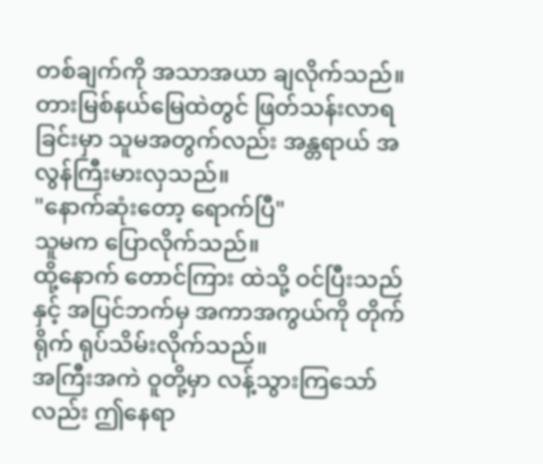တစ်ချက်ကို အသာအယာ ချလိုက်သည်။
တားမြစ်နယ်မြေထဲတွင် ဖြတ်သန်းလာရခြင်းမှာ သူမအတွက်လည်း အန္တရာယ် အလွန်ကြီးမားလှသည်။
"နောက်ဆုံးတော့ ရောက်ပြီ"
သူမက ပြောလိုက်သည်။
ထို့နောက် တောင်ကြား ထဲသို့ ဝင်ပြီးသည်နှင့် အပြင်ဘက်မှ အကာအကွယ်ကို တိုက်ရိုက် ရုပ်သိမ်းလိုက်သည်။
အကြီးအကဲ ဝူတို့မှာ လန့်သွားကြသော်လည်း ဤနေရာ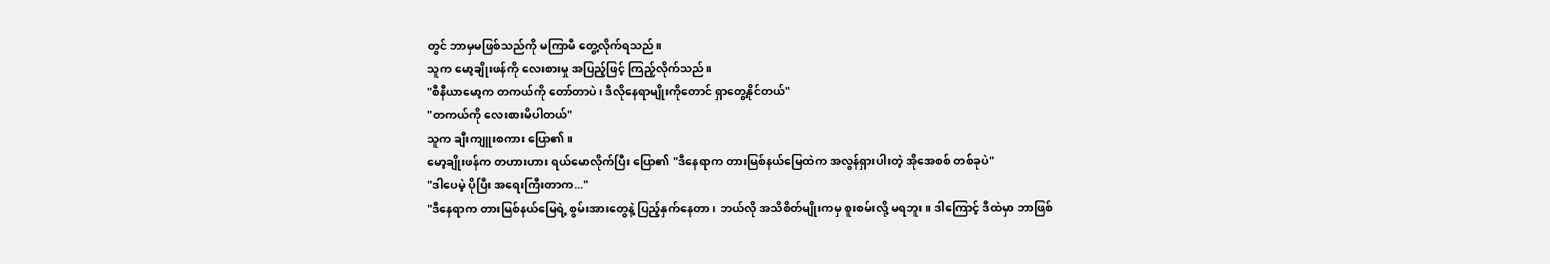တွင် ဘာမှမဖြစ်သည်ကို မကြာမီ တွေ့လိုက်ရသည်။
သူက မော့ချိုးဖန်ကို လေးစားမှု အပြည့်ဖြင့် ကြည့်လိုက်သည်။
"စီနီယာမော့က တကယ်ကို တော်တာပဲ၊ ဒီလိုနေရာမျိုးကိုတောင် ရှာတွေ့နိုင်တယ်"
"တကယ်ကို လေးစားမိပါတယ်"
သူက ချီးကျူးစကား ပြော၏ ။
မော့ချိုးဖန်က တဟားဟား ရယ်မောလိုက်ပြီး ပြော၏ "ဒီနေရာက တားမြစ်နယ်မြေထဲက အလွန်ရှားပါးတဲ့ အိုအေစစ် တစ်ခုပဲ"
"ဒါပေမဲ့ ပိုပြီး အရေးကြီးတာက..."
"ဒီနေရာက တားမြစ်နယ်မြေရဲ့ စွမ်းအားတွေနဲ့ ပြည့်နှက်နေတာ ၊ ဘယ်လို အသိစိတ်မျိုးကမှ စူးစမ်းလို့ မရဘူး။ ဒါကြောင့် ဒီထဲမှာ ဘာဖြစ်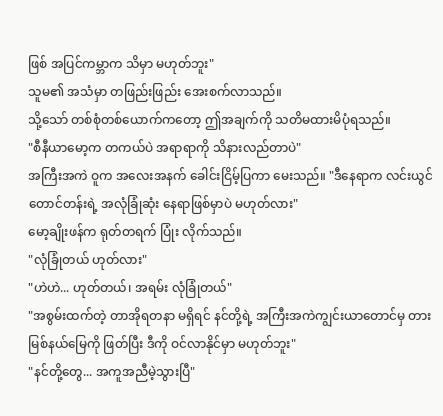ဖြစ် အပြင်ကမ္ဘာက သိမှာ မဟုတ်ဘူး"
သူမ၏ အသံမှာ တဖြည်းဖြည်း အေးစက်လာသည်။
သို့သော် တစ်စုံတစ်ယောက်ကတော့ ဤအချက်ကို သတိမထားမိပုံရသည်။
"စီနီယာမော့က တကယ်ပဲ အရာရာကို သိနားလည်တာပဲ"
အကြီးအကဲ ဝူက အလေးအနက် ခေါင်းငြိမ့်ပြကာ မေးသည်။ "ဒီနေရာက လင်းယွင်တောင်တန်းရဲ့ အလုံခြုံဆုံး နေရာဖြစ်မှာပဲ မဟုတ်လား"
မော့ချိုးဖန်က ရုတ်တရက် ပြုံး လိုက်သည်။
"လုံခြုံတယ် ဟုတ်လား"
"ဟဲဟဲ... ဟုတ်တယ်၊ အရမ်း လုံခြုံတယ်"
"အစွမ်းထက်တဲ့ တာအိုရတနာ မရှိရင် နင်တို့ရဲ့ အကြီးအကဲကျွင်းယာတောင်မှ တားမြစ်နယ်မြေကို ဖြတ်ပြီး ဒီကို ဝင်လာနိုင်မှာ မဟုတ်ဘူး"
"နင်တို့တွေ... အကူအညီမဲ့သွားပြီ"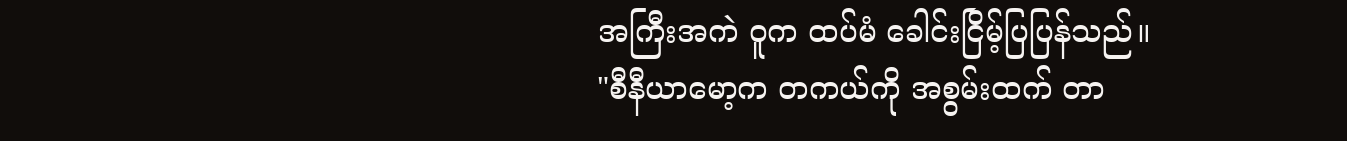အကြီးအကဲ ဝူက ထပ်မံ ခေါင်းငြိမ့်ပြပြန်သည်။
"စီနီယာမော့က တကယ်ကို အစွမ်းထက် တာ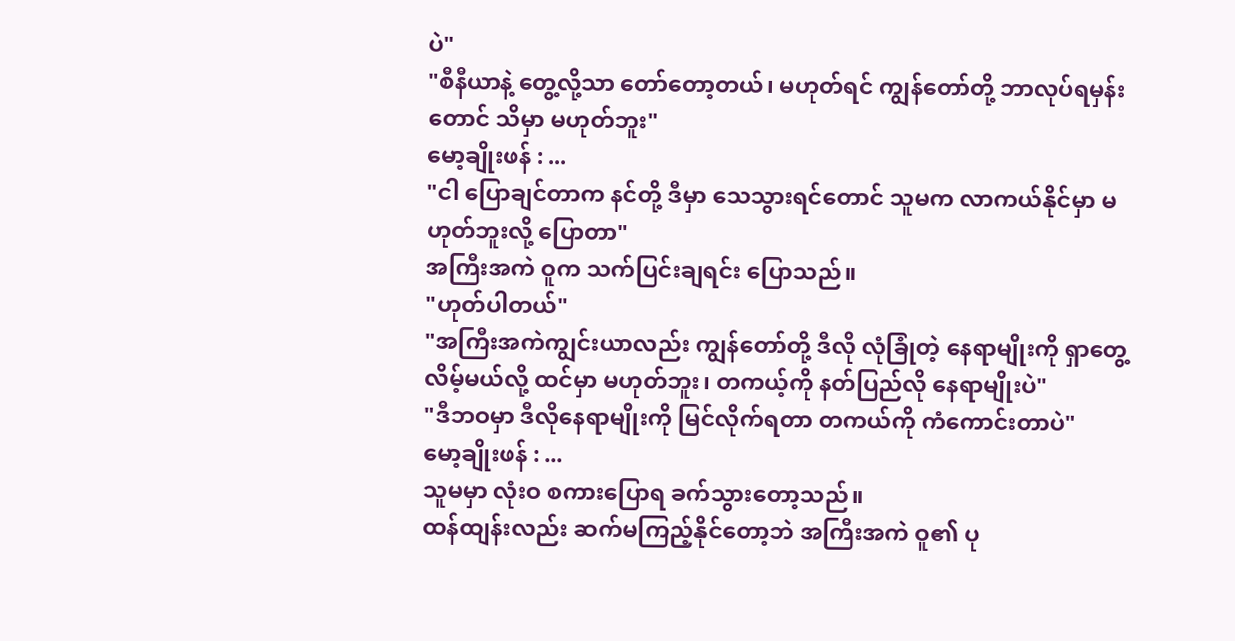ပဲ"
"စီနီယာနဲ့ တွေ့လို့သာ တော်တော့တယ်၊ မဟုတ်ရင် ကျွန်တော်တို့ ဘာလုပ်ရမှန်းတောင် သိမှာ မဟုတ်ဘူး"
မော့ချိုးဖန် : ...
"ငါ ပြောချင်တာက နင်တို့ ဒီမှာ သေသွားရင်တောင် သူမက လာကယ်နိုင်မှာ မဟုတ်ဘူးလို့ ပြောတာ"
အကြီးအကဲ ဝူက သက်ပြင်းချရင်း ပြောသည်။
"ဟုတ်ပါတယ်"
"အကြီးအကဲကျွင်းယာလည်း ကျွန်တော်တို့ ဒီလို လုံခြုံတဲ့ နေရာမျိုးကို ရှာတွေ့လိမ့်မယ်လို့ ထင်မှာ မဟုတ်ဘူး၊ တကယ့်ကို နတ်ပြည်လို နေရာမျိုးပဲ"
"ဒီဘဝမှာ ဒီလိုနေရာမျိုးကို မြင်လိုက်ရတာ တကယ်ကို ကံကောင်းတာပဲ"
မော့ချိုးဖန် : ...
သူမမှာ လုံးဝ စကားပြောရ ခက်သွားတော့သည်။
ထန်ထျန်းလည်း ဆက်မကြည့်နိုင်တော့ဘဲ အကြီးအကဲ ဝူ၏ ပု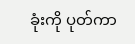ခုံးကို ပုတ်ကာ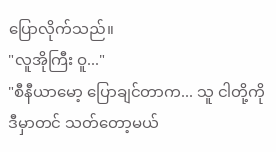ပြောလိုက်သည်။
"လူအိုကြီး ဝူ..."
"စီနီယာမော့ ပြောချင်တာက... သူ ငါတို့ကို ဒီမှာတင် သတ်တော့မယ်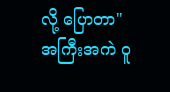လို့ ပြောတာ"
အကြီးအကဲ ဝူ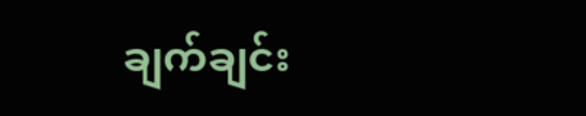ချက်ချင်း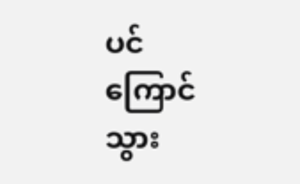ပင် ကြောင်သွား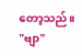တော့သည်။
"ဗျာ"